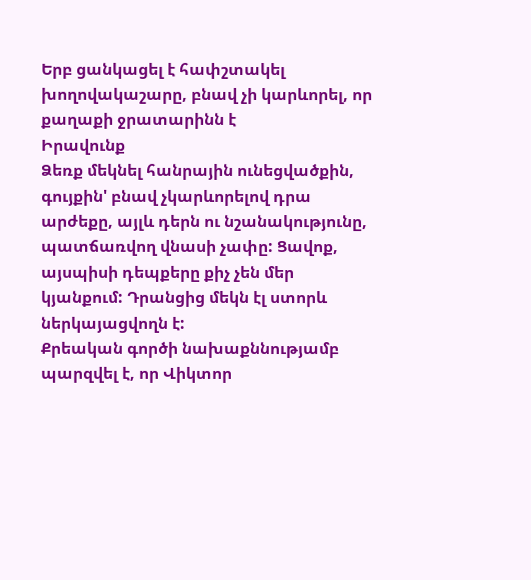Երբ ցանկացել է հափշտակել խողովակաշարը, բնավ չի կարևորել, որ քաղաքի ջրատարինն է
Իրավունք
Ձեռք մեկնել հանրային ունեցվածքին, գույքին' բնավ չկարևորելով դրա արժեքը, այլև դերն ու նշանակությունը, պատճառվող վնասի չափը: Ցավոք, այսպիսի դեպքերը քիչ չեն մեր կյանքում: Դրանցից մեկն էլ ստորև ներկայացվողն է:
Քրեական գործի նախաքննությամբ պարզվել է, որ Վիկտոր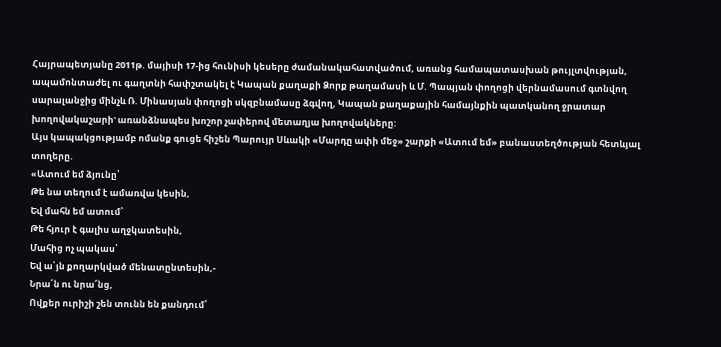Հայրապետյանը 2011թ. մայիսի 17-ից հունիսի կեսերը ժամանակահատվածում, առանց համապատասխան թույլտվության, ապամոնտաժել ու գաղտնի հափշտակել է Կապան քաղաքի Ձորք թաղամասի և Մ. Պապյան փողոցի վերնամասում գտնվող սարալանջից մինչև Ռ. Մինասյան փողոցի սկզբնամասը ձգվող, Կապան քաղաքային համայնքին պատկանող ջրատար խողովակաշարի' առանձնապես խոշոր չափերով մետաղյա խողովակները:
Այս կապակցությամբ ոմանք գուցե հիշեն Պարույր Սևակի «Մարդը ափի մեջ» շարքի «Ատում եմ» բանաստեղծության հետևյալ տողերը.
«Ատում եմ ձյունը՝
Թե նա տեղում է ամառվա կեսին,
Եվ մահն եմ ատում՝
Թե հյուր է գալիս աղջկատեսին,
Մահից ոչ պակաս՝
Եվ ա՛յն քողարկված մենատընտեսին,-
Նրա՛ն ու նրա՜նց,
Ովքեր ուրիշի շեն տունն են քանդում՝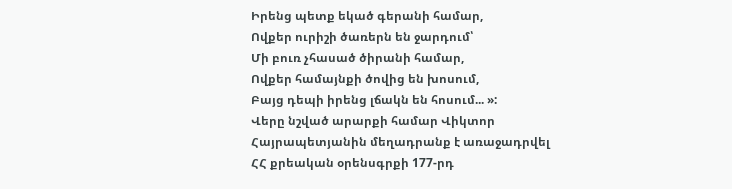Իրենց պետք եկած գերանի համար,
Ովքեր ուրիշի ծառերն են ջարդում՝
Մի բուռ չհասած ծիրանի համար,
Ովքեր համայնքի ծովից են խոսում,
Բայց դեպի իրենց լճակն են հոսում... »:
Վերը նշված արարքի համար Վիկտոր Հայրապետյանին մեղադրանք է առաջադրվել ՀՀ քրեական օրենսգրքի 177-րդ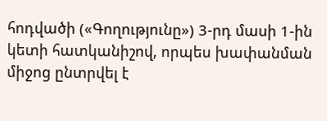հոդվածի («Գողությունը») 3-րդ մասի 1-ին կետի հատկանիշով, որպես խափանման միջոց ընտրվել է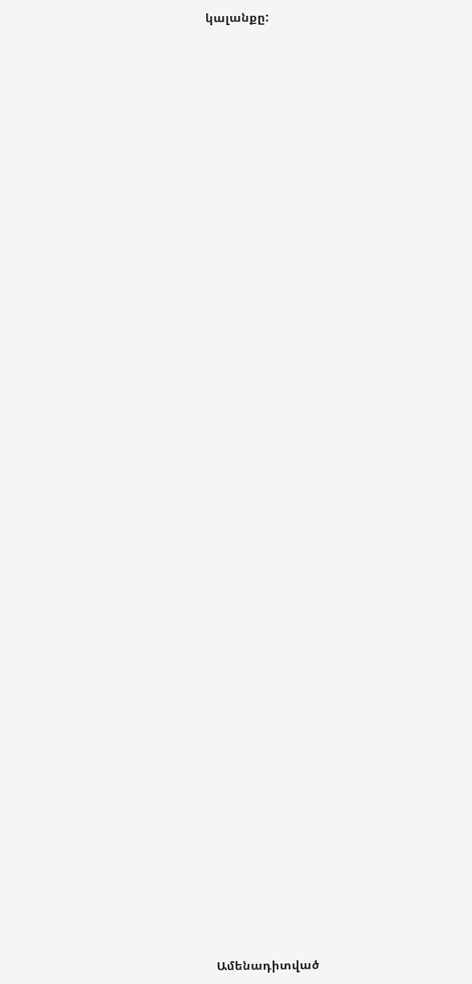կալանքը:


















































Ամենադիտված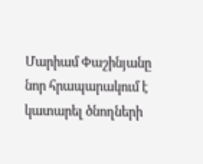Մարիամ Փաշինյանը նոր հրապարակում է կատարել ծնողների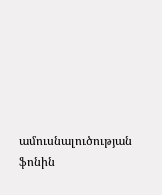ամուսնալուծության ֆոնին